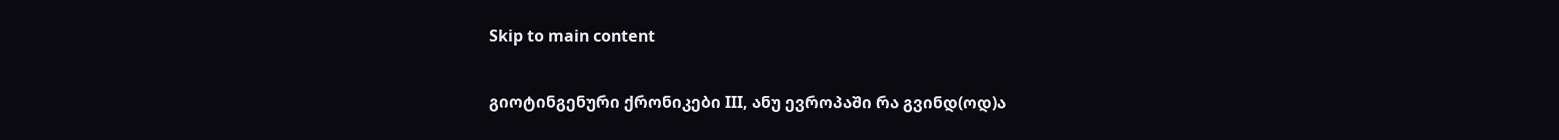Skip to main content

გიოტინგენური ქრონიკები III, ანუ ევროპაში რა გვინდ(ოდ)ა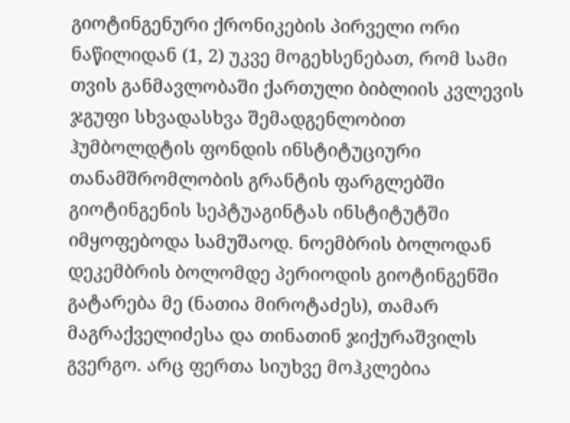გიოტინგენური ქრონიკების პირველი ორი ნაწილიდან (1, 2) უკვე მოგეხსენებათ, რომ სამი თვის განმავლობაში ქართული ბიბლიის კვლევის ჯგუფი სხვადასხვა შემადგენლობით ჰუმბოლდტის ფონდის ინსტიტუციური თანამშრომლობის გრანტის ფარგლებში გიოტინგენის სეპტუაგინტას ინსტიტუტში იმყოფებოდა სამუშაოდ. ნოემბრის ბოლოდან დეკემბრის ბოლომდე პერიოდის გიოტინგენში გატარება მე (ნათია მიროტაძეს), თამარ მაგრაქველიძესა და თინათინ ჯიქურაშვილს გვერგო. არც ფერთა სიუხვე მოჰკლებია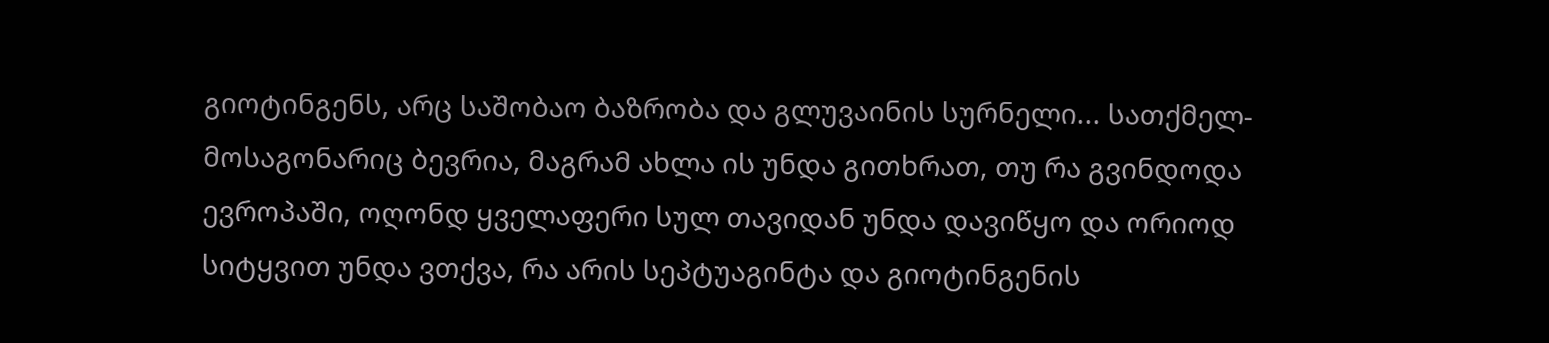გიოტინგენს, არც საშობაო ბაზრობა და გლუვაინის სურნელი... სათქმელ-მოსაგონარიც ბევრია, მაგრამ ახლა ის უნდა გითხრათ, თუ რა გვინდოდა ევროპაში, ოღონდ ყველაფერი სულ თავიდან უნდა დავიწყო და ორიოდ სიტყვით უნდა ვთქვა, რა არის სეპტუაგინტა და გიოტინგენის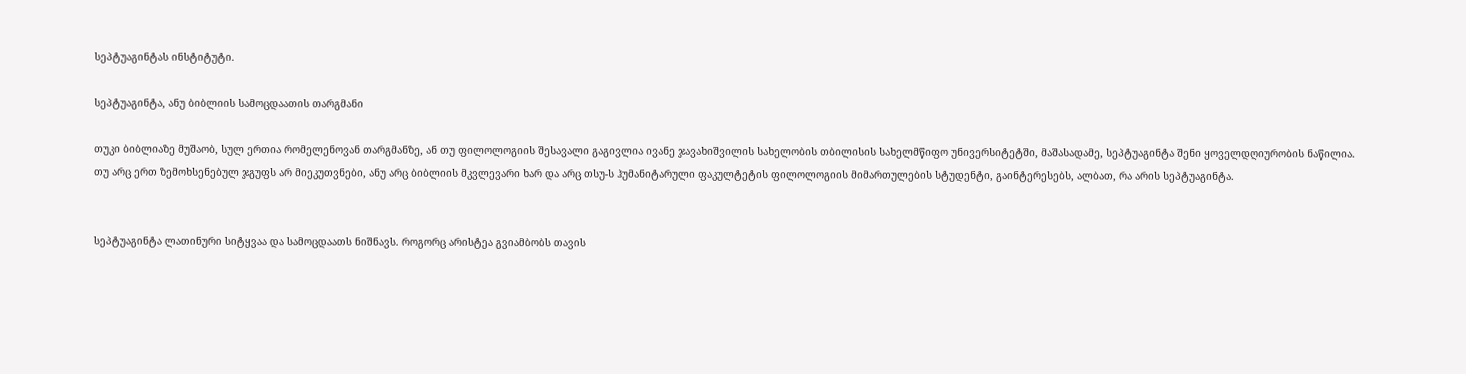სეპტუაგინტას ინსტიტუტი.

სეპტუაგინტა, ანუ ბიბლიის სამოცდაათის თარგმანი

თუკი ბიბლიაზე მუშაობ, სულ ერთია რომელენოვან თარგმანზე, ან თუ ფილოლოგიის შესავალი გაგივლია ივანე ჯავახიშვილის სახელობის თბილისის სახელმწიფო უნივერსიტეტში, მაშასადამე, სეპტუაგინტა შენი ყოველდღიურობის ნაწილია.
თუ არც ერთ ზემოხსენებულ ჯგუფს არ მიეკუთვნები, ანუ არც ბიბლიის მკვლევარი ხარ და არც თსუ-ს ჰუმანიტარული ფაკულტეტის ფილოლოგიის მიმართულების სტუდენტი, გაინტერესებს, ალბათ, რა არის სეპტუაგინტა.


სეპტუაგინტა ლათინური სიტყვაა და სამოცდაათს ნიშნავს. როგორც არისტეა გვიამბობს თავის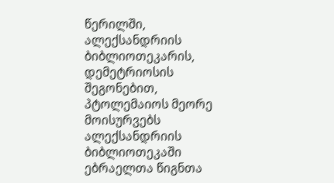წერილში, ალექსანდრიის ბიბლიოთეკარის, დემეტრიოსის შეგონებით, პტოლემაიოს მეორე მოისურვებს ალექსანდრიის ბიბლიოთეკაში ებრაელთა წიგნთა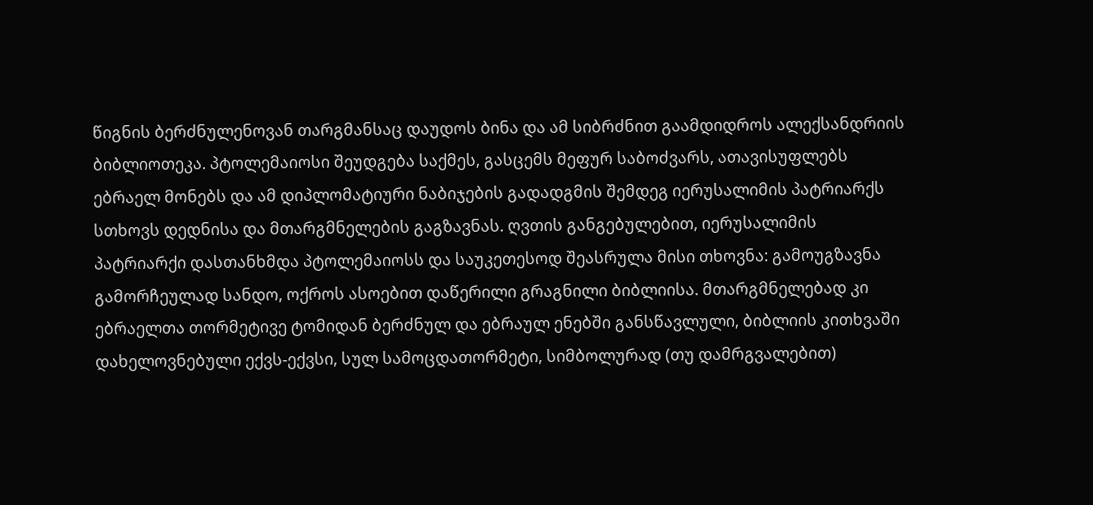წიგნის ბერძნულენოვან თარგმანსაც დაუდოს ბინა და ამ სიბრძნით გაამდიდროს ალექსანდრიის ბიბლიოთეკა. პტოლემაიოსი შეუდგება საქმეს, გასცემს მეფურ საბოძვარს, ათავისუფლებს ებრაელ მონებს და ამ დიპლომატიური ნაბიჯების გადადგმის შემდეგ იერუსალიმის პატრიარქს სთხოვს დედნისა და მთარგმნელების გაგზავნას. ღვთის განგებულებით, იერუსალიმის პატრიარქი დასთანხმდა პტოლემაიოსს და საუკეთესოდ შეასრულა მისი თხოვნა: გამოუგზავნა გამორჩეულად სანდო, ოქროს ასოებით დაწერილი გრაგნილი ბიბლიისა. მთარგმნელებად კი ებრაელთა თორმეტივე ტომიდან ბერძნულ და ებრაულ ენებში განსწავლული, ბიბლიის კითხვაში დახელოვნებული ექვს-ექვსი, სულ სამოცდათორმეტი, სიმბოლურად (თუ დამრგვალებით)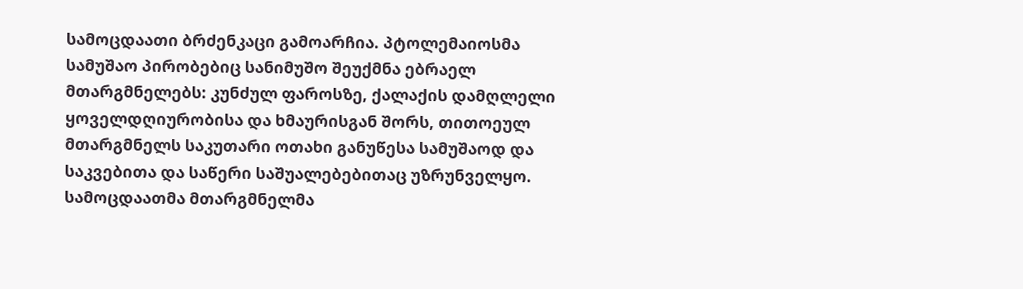სამოცდაათი ბრძენკაცი გამოარჩია. პტოლემაიოსმა სამუშაო პირობებიც სანიმუშო შეუქმნა ებრაელ მთარგმნელებს: კუნძულ ფაროსზე, ქალაქის დამღლელი ყოველდღიურობისა და ხმაურისგან შორს, თითოეულ მთარგმნელს საკუთარი ოთახი განუწესა სამუშაოდ და საკვებითა და საწერი საშუალებებითაც უზრუნველყო. სამოცდაათმა მთარგმნელმა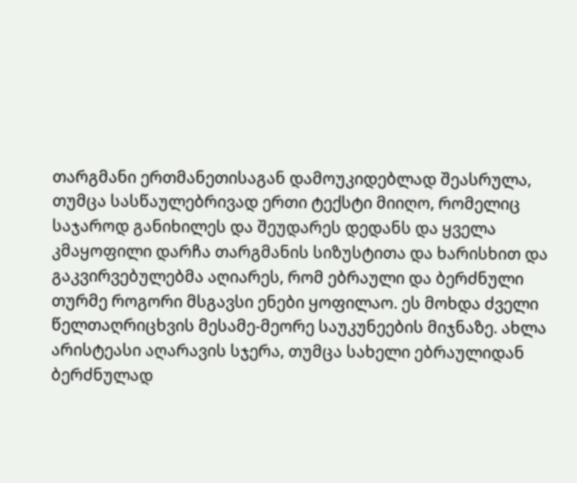თარგმანი ერთმანეთისაგან დამოუკიდებლად შეასრულა, თუმცა სასწაულებრივად ერთი ტექსტი მიიღო, რომელიც საჯაროდ განიხილეს და შეუდარეს დედანს და ყველა კმაყოფილი დარჩა თარგმანის სიზუსტითა და ხარისხით და გაკვირვებულებმა აღიარეს, რომ ებრაული და ბერძნული თურმე როგორი მსგავსი ენები ყოფილაო. ეს მოხდა ძველი წელთაღრიცხვის მესამე-მეორე საუკუნეების მიჯნაზე. ახლა არისტეასი აღარავის სჯერა, თუმცა სახელი ებრაულიდან ბერძნულად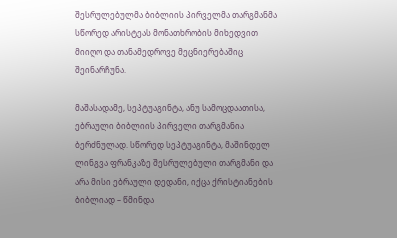შესრულებულმა ბიბლიის პირველმა თარგმანმა სწორედ არისტეას მონათხრობის მიხედვით მიიღო და თანამედროვე მეცნიერებაშიც შეინარჩუნა.

მაშასადამე, სეპტუაგინტა, ანუ სამოცდაათისა, ებრაული ბიბლიის პირველი თარგმანია ბერძნულად. სწორედ სეპტუაგინტა, მაშინდელ ლინგვა ფრანკაზე შესრულებული თარგმანი და არა მისი ებრაული დედანი, იქცა ქრისტიანების ბიბლიად – წმინდა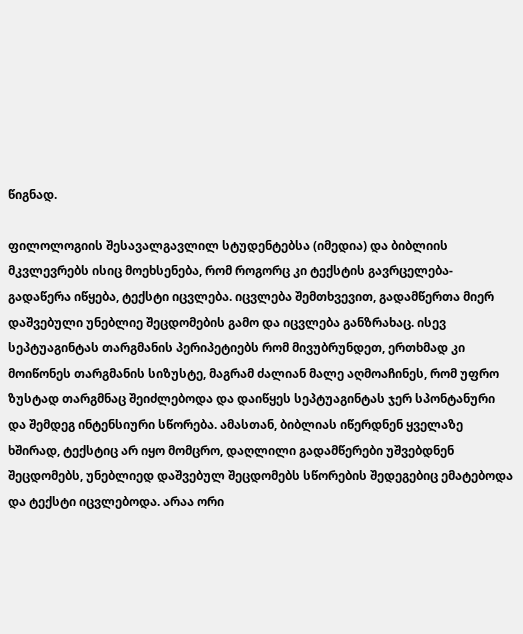წიგნად.

ფილოლოგიის შესავალგავლილ სტუდენტებსა (იმედია) და ბიბლიის მკვლევრებს ისიც მოეხსენება, რომ როგორც კი ტექსტის გავრცელება-გადაწერა იწყება, ტექსტი იცვლება. იცვლება შემთხვევით, გადამწერთა მიერ დაშვებული უნებლიე შეცდომების გამო და იცვლება განზრახაც. ისევ სეპტუაგინტას თარგმანის პერიპეტიებს რომ მივუბრუნდეთ, ერთხმად კი მოიწონეს თარგმანის სიზუსტე, მაგრამ ძალიან მალე აღმოაჩინეს, რომ უფრო ზუსტად თარგმნაც შეიძლებოდა და დაიწყეს სეპტუაგინტას ჯერ სპონტანური და შემდეგ ინტენსიური სწორება. ამასთან, ბიბლიას იწერდნენ ყველაზე ხშირად, ტექსტიც არ იყო მომცრო, დაღლილი გადამწერები უშვებდნენ შეცდომებს, უნებლიედ დაშვებულ შეცდომებს სწორების შედეგებიც ემატებოდა და ტექსტი იცვლებოდა. არაა ორი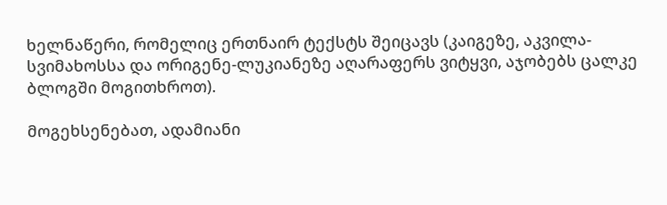ხელნაწერი, რომელიც ერთნაირ ტექსტს შეიცავს (კაიგეზე, აკვილა-სვიმახოსსა და ორიგენე-ლუკიანეზე აღარაფერს ვიტყვი, აჯობებს ცალკე ბლოგში მოგითხროთ).

მოგეხსენებათ, ადამიანი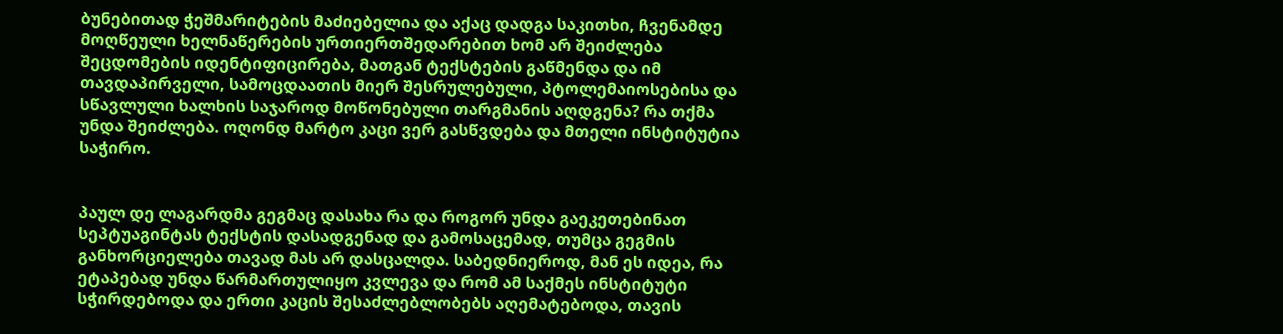ბუნებითად ჭეშმარიტების მაძიებელია და აქაც დადგა საკითხი, ჩვენამდე მოღწეული ხელნაწერების ურთიერთშედარებით ხომ არ შეიძლება შეცდომების იდენტიფიცირება, მათგან ტექსტების გაწმენდა და იმ თავდაპირველი, სამოცდაათის მიერ შესრულებული, პტოლემაიოსებისა და სწავლული ხალხის საჯაროდ მოწონებული თარგმანის აღდგენა? რა თქმა უნდა შეიძლება. ოღონდ მარტო კაცი ვერ გასწვდება და მთელი ინსტიტუტია საჭირო.


პაულ დე ლაგარდმა გეგმაც დასახა რა და როგორ უნდა გაეკეთებინათ სეპტუაგინტას ტექსტის დასადგენად და გამოსაცემად, თუმცა გეგმის განხორციელება თავად მას არ დასცალდა. საბედნიეროდ, მან ეს იდეა, რა ეტაპებად უნდა წარმართულიყო კვლევა და რომ ამ საქმეს ინსტიტუტი სჭირდებოდა და ერთი კაცის შესაძლებლობებს აღემატებოდა, თავის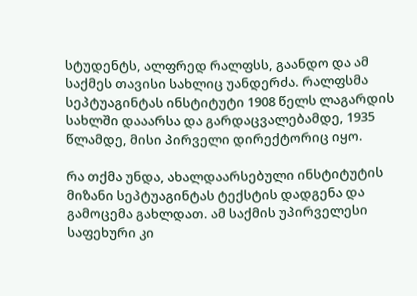სტუდენტს, ალფრედ რალფსს, გაანდო და ამ საქმეს თავისი სახლიც უანდერძა. რალფსმა სეპტუაგინტას ინსტიტუტი 1908 წელს ლაგარდის სახლში დააარსა და გარდაცვალებამდე, 1935 წლამდე, მისი პირველი დირექტორიც იყო.

რა თქმა უნდა, ახალდაარსებული ინსტიტუტის მიზანი სეპტუაგინტას ტექსტის დადგენა და გამოცემა გახლდათ. ამ საქმის უპირველესი საფეხური კი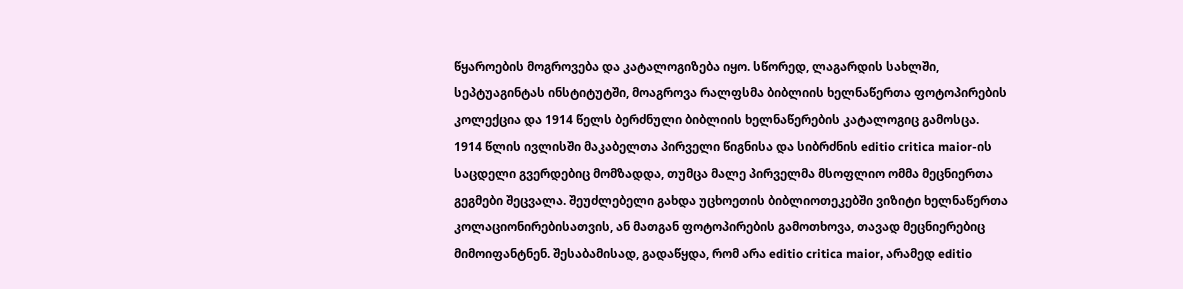წყაროების მოგროვება და კატალოგიზება იყო. სწორედ, ლაგარდის სახლში, სეპტუაგინტას ინსტიტუტში, მოაგროვა რალფსმა ბიბლიის ხელნაწერთა ფოტოპირების კოლექცია და 1914 წელს ბერძნული ბიბლიის ხელნაწერების კატალოგიც გამოსცა. 1914 წლის ივლისში მაკაბელთა პირველი წიგნისა და სიბრძნის editio critica maior-ის საცდელი გვერდებიც მომზადდა, თუმცა მალე პირველმა მსოფლიო ომმა მეცნიერთა გეგმები შეცვალა. შეუძლებელი გახდა უცხოეთის ბიბლიოთეკებში ვიზიტი ხელნაწერთა კოლაციონირებისათვის, ან მათგან ფოტოპირების გამოთხოვა, თავად მეცნიერებიც მიმოიფანტნენ. შესაბამისად, გადაწყდა, რომ არა editio critica maior, არამედ editio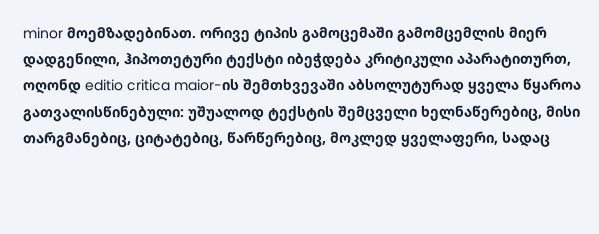minor მოემზადებინათ. ორივე ტიპის გამოცემაში გამომცემლის მიერ დადგენილი, ჰიპოთეტური ტექსტი იბეჭდება კრიტიკული აპარატითურთ, ოღონდ editio critica maior-ის შემთხვევაში აბსოლუტურად ყველა წყაროა გათვალისწინებული: უშუალოდ ტექსტის შემცველი ხელნაწერებიც, მისი თარგმანებიც, ციტატებიც, წარწერებიც, მოკლედ ყველაფერი, სადაც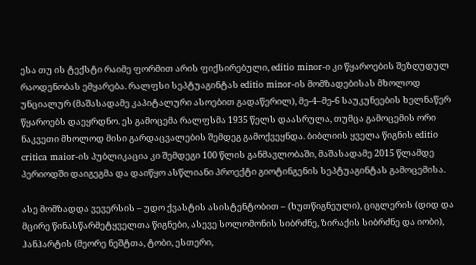ესა თუ ის ტექსტი რაიმე ფორმით არის ფიქსირებული, editio minor-ი კი წყაროების შეზღუდულ რაოდენობას ემყარება. რალფსი სეპტუაგინტას editio minor-ის მომზადებისას მხოლოდ უნციალურ (მაშასადამე კაპიტალური ასოებით გადაწერილ), მე-4–მე-6 საუკუნეების ხელნაწერ წყაროებს დაეყრდნო. ეს გამოცემა რალფსმა 1935 წელს დაასრულა, თუმცა გამოცემის ორი ნაკვეთი მხოლოდ მისი გარდაცვალების შემდეგ გამოქვეყნდა. ბიბლიის ყველა წიგნის editio critica maior-ის პუბლიკაცია კი შემდეგი 100 წლის განმავლობაში, მაშასადამე 2015 წლამდე პერიოდში დაიგეგმა და დაიწყო ასწლიანი პროექტი გიოტინგენის სეპტუაგინტას გამოცემისა.

ასე მომზადდა ვევერსის – უდო ქვასტის ასისტენტობით – (ხუთწიგნეული), ციგლერის (დიდ და მცირე წინასწარმეტყველთა წიგნები, ასევე სოლომონის სიბრძნე, ზირაქის სიბრძნე და იობი), ჰანჰარტის (მეორე ნეშტთა, ტობი, ესთერი,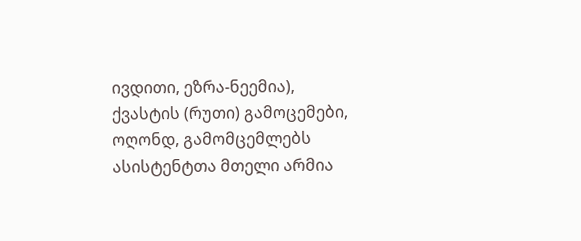ივდითი, ეზრა-ნეემია), ქვასტის (რუთი) გამოცემები, ოღონდ, გამომცემლებს ასისტენტთა მთელი არმია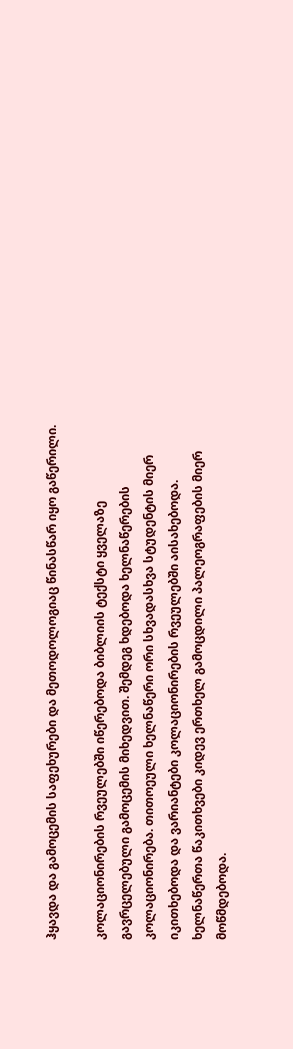ჰყავდა და გამოცემის საფეხურები და მეთოდოლოგიაც წინასწარ იყო გაწერილი.

კოლაციონირების რვეულებში იწერებოდა ბიბლიის ტექსტი ყველაზე გავრცელებული გამოცემის მიხედვით. შემდეგ ხდებოდა ხელნაწერების კოლაციონირება. თითოეული ხელნაწერი ორი სხვადასხვა სტუდენტის მიერ იკითხებოდა და ვარიანტები კოლაციონირების რვეულებში აისახებოდა. ხელნაწერთა წაკითხვები კიდევ ერთხელ გამოცდილი პალეოგრაფების მიერ მოწმდებოდა.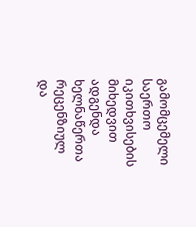გამომცემელი საერთო იკითხვისების მიხედვით ადგენდა ხელნაწერთა რეცენზიულ და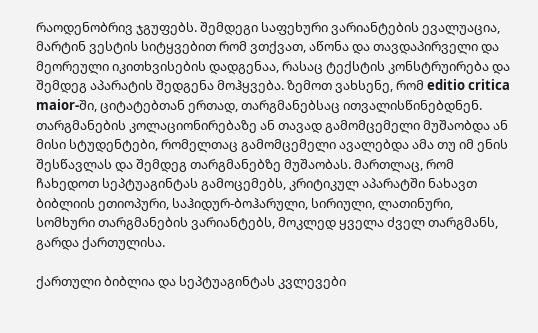რაოდენობრივ ჯგუფებს. შემდეგი საფეხური ვარიანტების ევალუაცია, მარტინ ვესტის სიტყვებით რომ ვთქვათ, აწონა და თავდაპირველი და მეორეული იკითხვისების დადგენაა, რასაც ტექსტის კონსტრუირება და შემდეგ აპარატის შედგენა მოჰყვება. ზემოთ ვახსენე, რომ editio critica maior-ში, ციტატებთან ერთად, თარგმანებსაც ითვალისწინებდნენ. თარგმანების კოლაციონირებაზე ან თავად გამომცემელი მუშაობდა ან მისი სტუდენტები, რომელთაც გამომცემელი ავალებდა ამა თუ იმ ენის შესწავლას და შემდეგ თარგმანებზე მუშაობას. მართლაც, რომ ჩახედოთ სეპტუაგინტას გამოცემებს, კრიტიკულ აპარატში ნახავთ ბიბლიის ეთიოპური, საჰიდურ-ბოჰარული, სირიული, ლათინური, სომხური თარგმანების ვარიანტებს, მოკლედ ყველა ძველ თარგმანს, გარდა ქართულისა.

ქართული ბიბლია და სეპტუაგინტას კვლევები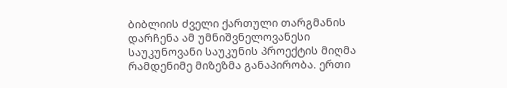ბიბლიის ძველი ქართული თარგმანის დარჩენა ამ უმნიშვნელოვანესი საუკუნოვანი საუკუნის პროექტის მიღმა რამდენიმე მიზეზმა განაპირობა. ერთი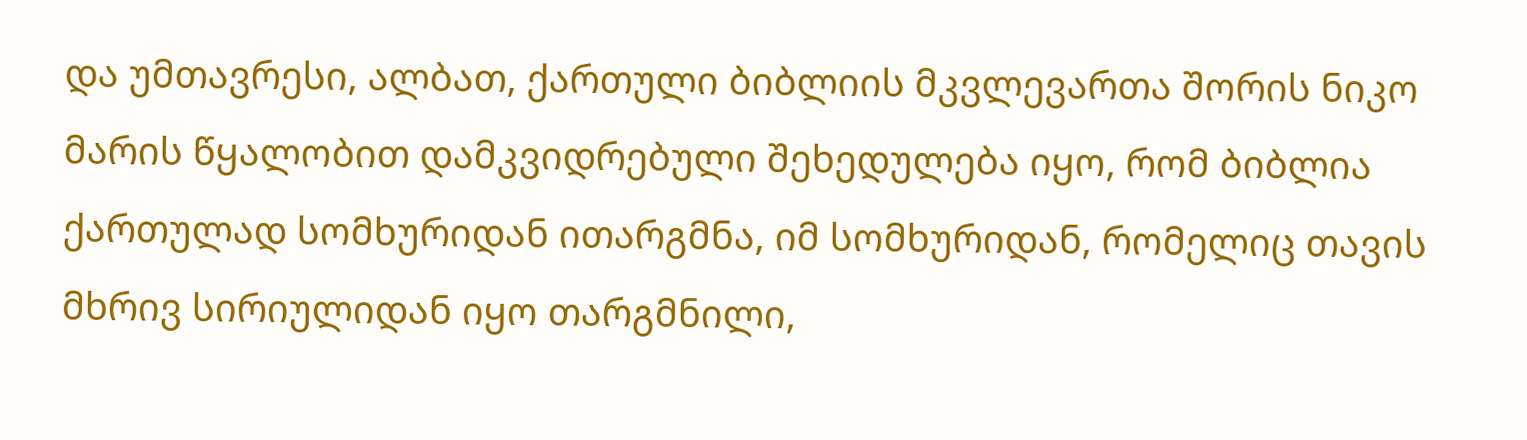და უმთავრესი, ალბათ, ქართული ბიბლიის მკვლევართა შორის ნიკო მარის წყალობით დამკვიდრებული შეხედულება იყო, რომ ბიბლია ქართულად სომხურიდან ითარგმნა, იმ სომხურიდან, რომელიც თავის მხრივ სირიულიდან იყო თარგმნილი,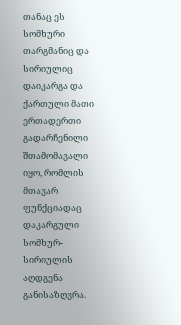თანაც ეს სომხური თარგმანიც და სირიულიც დაიკარგა და ქართული მათი ერთადერთი გადარჩენილი შთამომავალი იყო, რომლის მთავარ ფუნქციადაც დაკარგული სომხურ-სირიულის აღდგენა განისაზღვრა.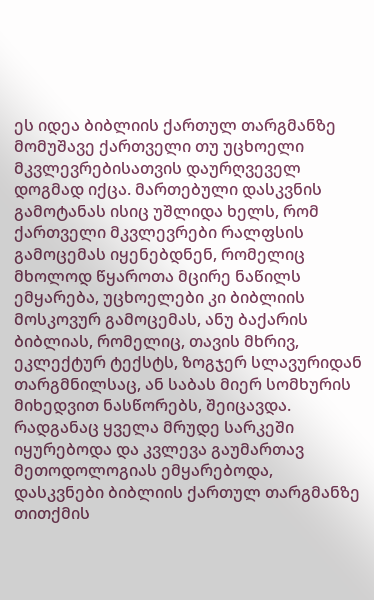ეს იდეა ბიბლიის ქართულ თარგმანზე მომუშავე ქართველი თუ უცხოელი მკვლევრებისათვის დაურღვეველ დოგმად იქცა. მართებული დასკვნის გამოტანას ისიც უშლიდა ხელს, რომ ქართველი მკვლევრები რალფსის გამოცემას იყენებდნენ, რომელიც მხოლოდ წყაროთა მცირე ნაწილს ემყარება, უცხოელები კი ბიბლიის მოსკოვურ გამოცემას, ანუ ბაქარის ბიბლიას, რომელიც, თავის მხრივ, ეკლექტურ ტექსტს, ზოგჯერ სლავურიდან თარგმნილსაც, ან საბას მიერ სომხურის მიხედვით ნასწორებს, შეიცავდა. რადგანაც ყველა მრუდე სარკეში იყურებოდა და კვლევა გაუმართავ მეთოდოლოგიას ემყარებოდა, დასკვნები ბიბლიის ქართულ თარგმანზე თითქმის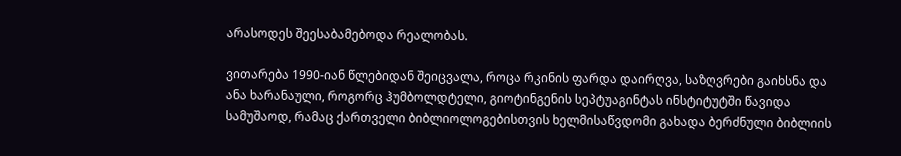არასოდეს შეესაბამებოდა რეალობას.

ვითარება 1990-იან წლებიდან შეიცვალა, როცა რკინის ფარდა დაირღვა, საზღვრები გაიხსნა და ანა ხარანაული, როგორც ჰუმბოლდტელი, გიოტინგენის სეპტუაგინტას ინსტიტუტში წავიდა სამუშაოდ, რამაც ქართველი ბიბლიოლოგებისთვის ხელმისაწვდომი გახადა ბერძნული ბიბლიის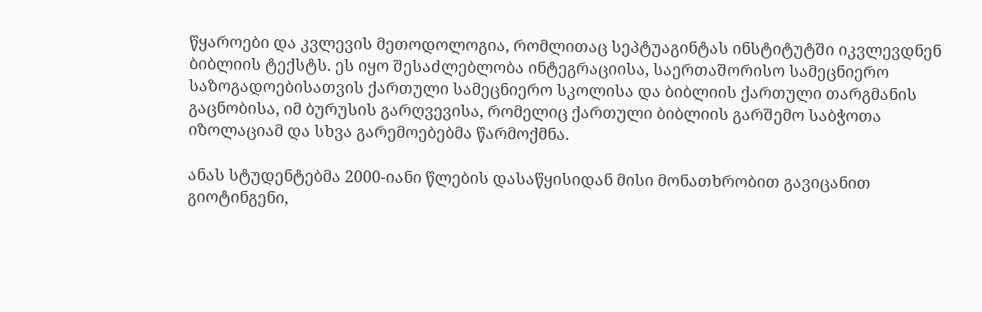წყაროები და კვლევის მეთოდოლოგია, რომლითაც სეპტუაგინტას ინსტიტუტში იკვლევდნენ ბიბლიის ტექსტს. ეს იყო შესაძლებლობა ინტეგრაციისა, საერთაშორისო სამეცნიერო საზოგადოებისათვის ქართული სამეცნიერო სკოლისა და ბიბლიის ქართული თარგმანის გაცნობისა, იმ ბურუსის გარღვევისა, რომელიც ქართული ბიბლიის გარშემო საბჭოთა იზოლაციამ და სხვა გარემოებებმა წარმოქმნა.

ანას სტუდენტებმა 2000-იანი წლების დასაწყისიდან მისი მონათხრობით გავიცანით გიოტინგენი,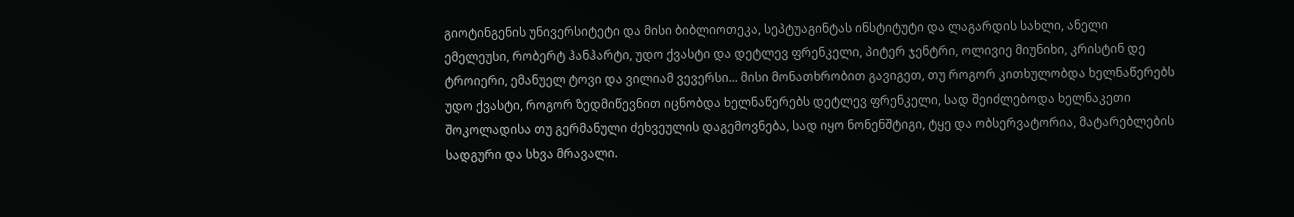გიოტინგენის უნივერსიტეტი და მისი ბიბლიოთეკა, სეპტუაგინტას ინსტიტუტი და ლაგარდის სახლი, ანელი ემელეუსი, რობერტ ჰანჰარტი, უდო ქვასტი და დეტლევ ფრენკელი, პიტერ ჯენტრი, ოლივიე მიუნიხი, კრისტინ დე ტროიერი, ემანუელ ტოვი და ვილიამ ვევერსი... მისი მონათხრობით გავიგეთ, თუ როგორ კითხულობდა ხელნაწერებს უდო ქვასტი, როგორ ზედმიწევნით იცნობდა ხელნაწერებს დეტლევ ფრენკელი, სად შეიძლებოდა ხელნაკეთი შოკოლადისა თუ გერმანული ძეხვეულის დაგემოვნება, სად იყო ნონენშტიგი, ტყე და ობსერვატორია, მატარებლების სადგური და სხვა მრავალი.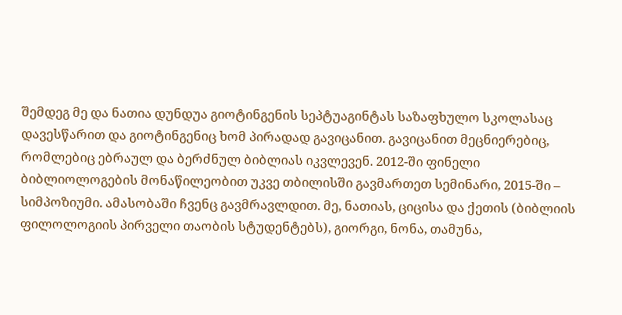შემდეგ მე და ნათია დუნდუა გიოტინგენის სეპტუაგინტას საზაფხულო სკოლასაც დავესწარით და გიოტინგენიც ხომ პირადად გავიცანით. გავიცანით მეცნიერებიც, რომლებიც ებრაულ და ბერძნულ ბიბლიას იკვლევენ. 2012-ში ფინელი ბიბლიოლოგების მონაწილეობით უკვე თბილისში გავმართეთ სემინარი, 2015-ში – სიმპოზიუმი. ამასობაში ჩვენც გავმრავლდით. მე, ნათიას, ციცისა და ქეთის (ბიბლიის ფილოლოგიის პირველი თაობის სტუდენტებს), გიორგი, ნონა, თამუნა,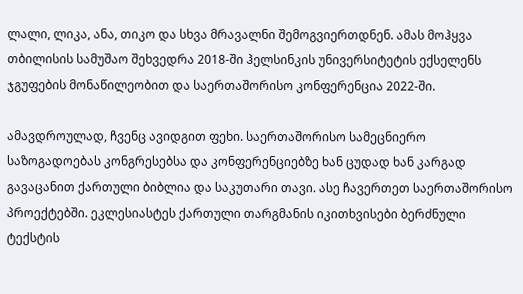ლალი, ლიკა, ანა, თიკო და სხვა მრავალნი შემოგვიერთდნენ. ამას მოჰყვა თბილისის სამუშაო შეხვედრა 2018-ში ჰელსინკის უნივერსიტეტის ექსელენს ჯგუფების მონაწილეობით და საერთაშორისო კონფერენცია 2022-ში.

ამავდროულად, ჩვენც ავიდგით ფეხი. საერთაშორისო სამეცნიერო საზოგადოებას კონგრესებსა და კონფერენციებზე ხან ცუდად ხან კარგად გავაცანით ქართული ბიბლია და საკუთარი თავი. ასე ჩავერთეთ საერთაშორისო პროექტებში. ეკლესიასტეს ქართული თარგმანის იკითხვისები ბერძნული ტექსტის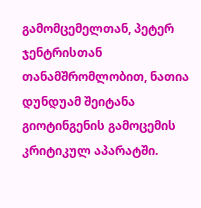გამომცემელთან, პეტერ ჯენტრისთან თანამშრომლობით, ნათია დუნდუამ შეიტანა გიოტინგენის გამოცემის კრიტიკულ აპარატში.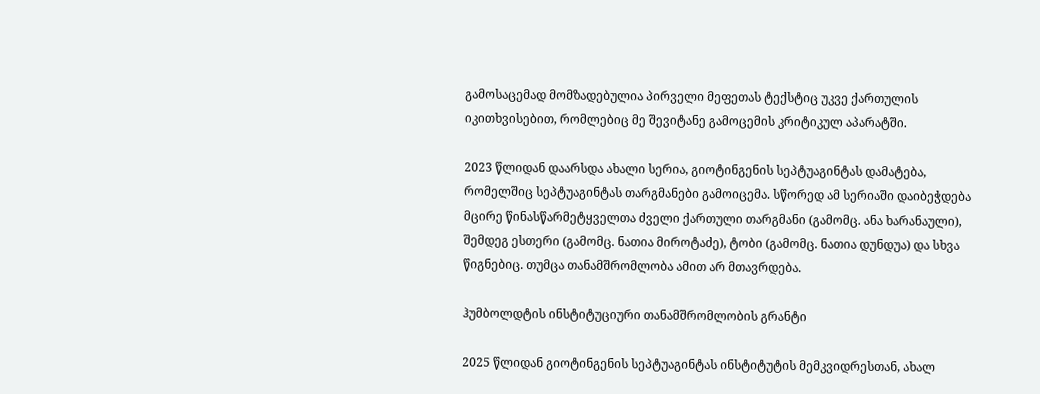გამოსაცემად მომზადებულია პირველი მეფეთას ტექსტიც უკვე ქართულის იკითხვისებით, რომლებიც მე შევიტანე გამოცემის კრიტიკულ აპარატში.

2023 წლიდან დაარსდა ახალი სერია, გიოტინგენის სეპტუაგინტას დამატება, რომელშიც სეპტუაგინტას თარგმანები გამოიცემა. სწორედ ამ სერიაში დაიბეჭდება მცირე წინასწარმეტყველთა ძველი ქართული თარგმანი (გამომც. ანა ხარანაული), შემდეგ ესთერი (გამომც. ნათია მიროტაძე), ტობი (გამომც. ნათია დუნდუა) და სხვა წიგნებიც. თუმცა თანამშრომლობა ამით არ მთავრდება.

ჰუმბოლდტის ინსტიტუციური თანამშრომლობის გრანტი

2025 წლიდან გიოტინგენის სეპტუაგინტას ინსტიტუტის მემკვიდრესთან, ახალ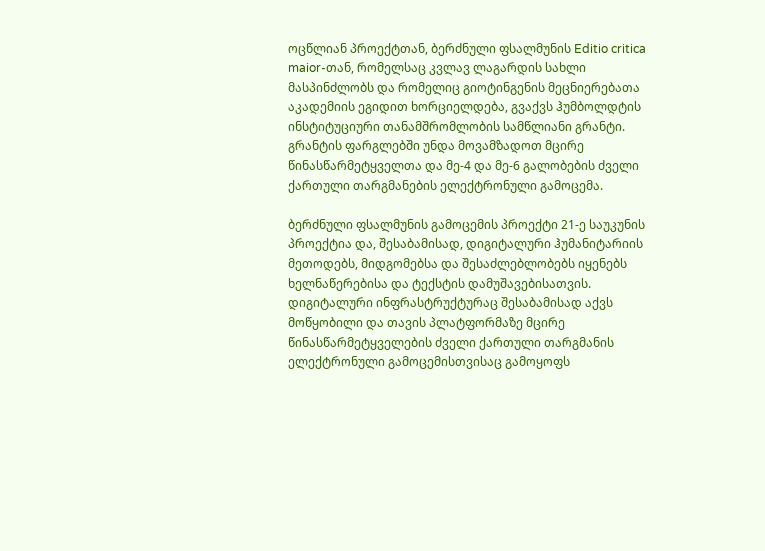ოცწლიან პროექტთან, ბერძნული ფსალმუნის Editio critica maior-თან, რომელსაც კვლავ ლაგარდის სახლი მასპინძლობს და რომელიც გიოტინგენის მეცნიერებათა აკადემიის ეგიდით ხორციელდება, გვაქვს ჰუმბოლდტის ინსტიტუციური თანამშრომლობის სამწლიანი გრანტი. გრანტის ფარგლებში უნდა მოვამზადოთ მცირე წინასწარმეტყველთა და მე-4 და მე-6 გალობების ძველი ქართული თარგმანების ელექტრონული გამოცემა.

ბერძნული ფსალმუნის გამოცემის პროექტი 21-ე საუკუნის პროექტია და, შესაბამისად, დიგიტალური ჰუმანიტარიის მეთოდებს, მიდგომებსა და შესაძლებლობებს იყენებს ხელნაწერებისა და ტექსტის დამუშავებისათვის. დიგიტალური ინფრასტრუქტურაც შესაბამისად აქვს მოწყობილი და თავის პლატფორმაზე მცირე წინასწარმეტყველების ძველი ქართული თარგმანის ელექტრონული გამოცემისთვისაც გამოყოფს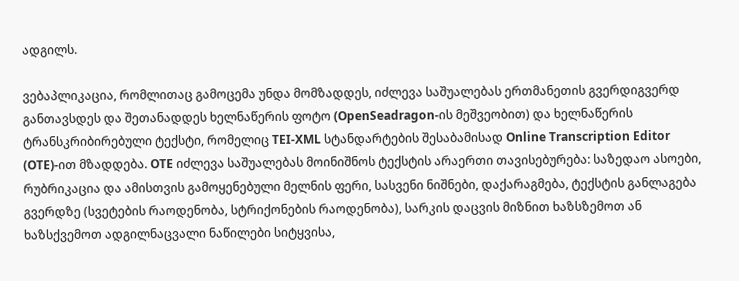ადგილს.

ვებაპლიკაცია, რომლითაც გამოცემა უნდა მომზადდეს, იძლევა საშუალებას ერთმანეთის გვერდიგვერდ განთავსდეს და შეთანადდეს ხელნაწერის ფოტო (OpenSeadragon-ის მეშვეობით) და ხელნაწერის ტრანსკრიბირებული ტექსტი, რომელიც TEI-XML სტანდარტების შესაბამისად Online Transcription Editor (OTE)-ით მზადდება. OTE იძლევა საშუალებას მოინიშნოს ტექსტის არაერთი თავისებურება: საზედაო ასოები, რუბრიკაცია და ამისთვის გამოყენებული მელნის ფერი, სასვენი ნიშნები, დაქარაგმება, ტექსტის განლაგება გვერდზე (სვეტების რაოდენობა, სტრიქონების რაოდენობა), სარკის დაცვის მიზნით ხაზსზემოთ ან ხაზსქვემოთ ადგილნაცვალი ნაწილები სიტყვისა,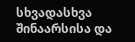სხვადასხვა შინაარსისა და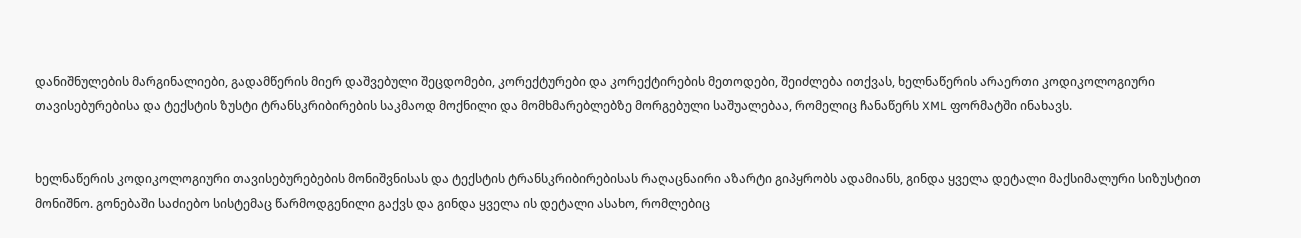დანიშნულების მარგინალიები, გადამწერის მიერ დაშვებული შეცდომები, კორექტურები და კორექტირების მეთოდები, შეიძლება ითქვას, ხელნაწერის არაერთი კოდიკოლოგიური თავისებურებისა და ტექსტის ზუსტი ტრანსკრიბირების საკმაოდ მოქნილი და მომხმარებლებზე მორგებული საშუალებაა, რომელიც ჩანაწერს XML ფორმატში ინახავს.


ხელნაწერის კოდიკოლოგიური თავისებურებების მონიშვნისას და ტექსტის ტრანსკრიბირებისას რაღაცნაირი აზარტი გიპყრობს ადამიანს, გინდა ყველა დეტალი მაქსიმალური სიზუსტით მონიშნო. გონებაში საძიებო სისტემაც წარმოდგენილი გაქვს და გინდა ყველა ის დეტალი ასახო, რომლებიც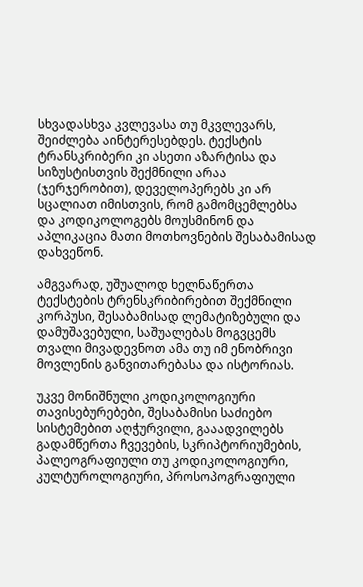სხვადასხვა კვლევასა თუ მკვლევარს, შეიძლება აინტერესებდეს. ტექსტის ტრანსკრიბერი კი ასეთი აზარტისა და სიზუსტისთვის შექმნილი არაა (ჯერჯერობით), დეველოპერებს კი არ სცალიათ იმისთვის, რომ გამომცემლებსა და კოდიკოლოგებს მოუსმინონ და აპლიკაცია მათი მოთხოვნების შესაბამისად დახვეწონ.

ამგვარად, უშუალოდ ხელნაწერთა ტექსტების ტრენსკრიბირებით შექმნილი კორპუსი, შესაბამისად ლემატიზებული და დამუშავებული, საშუალებას მოგვცემს თვალი მივადევნოთ ამა თუ იმ ენობრივი მოვლენის განვითარებასა და ისტორიას.

უკვე მონიშნული კოდიკოლოგიური თავისებურებები, შესაბამისი საძიებო სისტემებით აღჭურვილი, გააადვილებს გადამწერთა ჩვევების, სკრიპტორიუმების, პალეოგრაფიული თუ კოდიკოლოგიური, კულტუროლოგიური, პროსოპოგრაფიული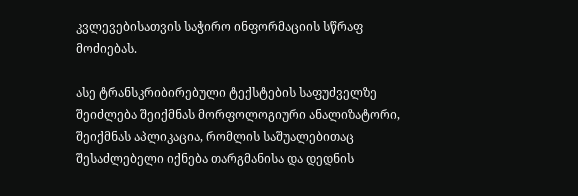კვლევებისათვის საჭირო ინფორმაციის სწრაფ მოძიებას.

ასე ტრანსკრიბირებული ტექსტების საფუძველზე შეიძლება შეიქმნას მორფოლოგიური ანალიზატორი, შეიქმნას აპლიკაცია, რომლის საშუალებითაც შესაძლებელი იქნება თარგმანისა და დედნის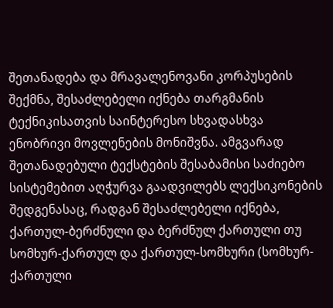შეთანადება და მრავალენოვანი კორპუსების შექმნა, შესაძლებელი იქნება თარგმანის ტექნიკისათვის საინტერესო სხვადასხვა ენობრივი მოვლენების მონიშვნა. ამგვარად შეთანადებული ტექსტების შესაბამისი საძიებო სისტემებით აღჭურვა გაადვილებს ლექსიკონების შედგენასაც, რადგან შესაძლებელი იქნება, ქართულ-ბერძნული და ბერძნულ ქართული თუ სომხურ-ქართულ და ქართულ-სომხური (სომხურ-ქართული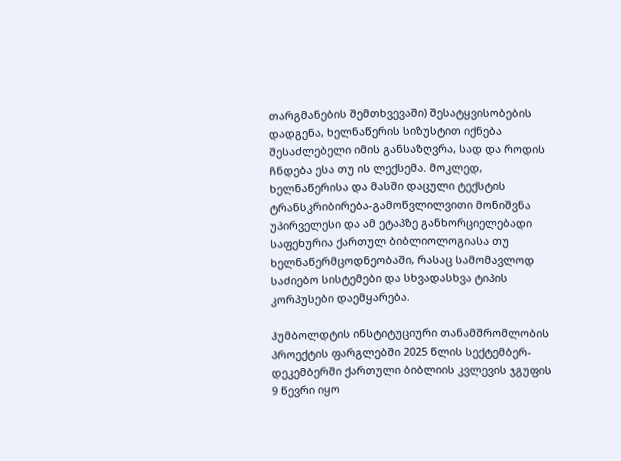თარგმანების შემთხვევაში) შესატყვისობების დადგენა, ხელნაწერის სიზუსტით იქნება შესაძლებელი იმის განსაზღვრა, სად და როდის ჩნდება ესა თუ ის ლექსემა. მოკლედ, ხელნაწერისა და მასში დაცული ტექსტის ტრანსკრიბირება-გამოწვლილვითი მონიშვნა უპირველესი და ამ ეტაპზე განხორციელებადი საფეხურია ქართულ ბიბლიოლოგიასა თუ ხელნაწერმცოდნეობაში, რასაც სამომავლოდ საძიებო სისტემები და სხვადასხვა ტიპის კორპუსები დაემყარება.

ჰუმბოლდტის ინსტიტუციური თანამშრომლობის პროექტის ფარგლებში 2025 წლის სექტემბერ-დეკემბერში ქართული ბიბლიის კვლევის ჯგუფის 9 წევრი იყო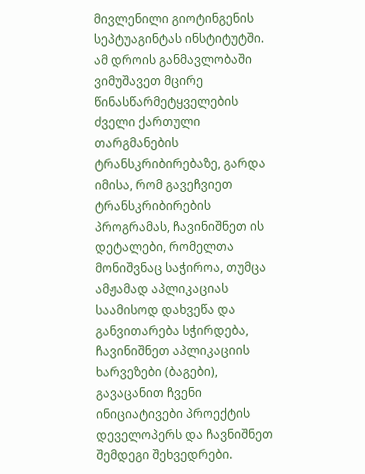მივლენილი გიოტინგენის სეპტუაგინტას ინსტიტუტში. ამ დროის განმავლობაში ვიმუშავეთ მცირე წინასწარმეტყველების ძველი ქართული თარგმანების ტრანსკრიბირებაზე, გარდა იმისა, რომ გავეჩვიეთ ტრანსკრიბირების პროგრამას, ჩავინიშნეთ ის დეტალები, რომელთა მონიშვნაც საჭიროა, თუმცა ამჟამად აპლიკაციას საამისოდ დახვეწა და განვითარება სჭირდება, ჩავინიშნეთ აპლიკაციის ხარვეზები (ბაგები), გავაცანით ჩვენი ინიციატივები პროექტის დეველოპერს და ჩავნიშნეთ შემდეგი შეხვედრები.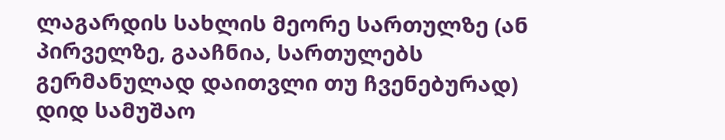ლაგარდის სახლის მეორე სართულზე (ან პირველზე, გააჩნია, სართულებს გერმანულად დაითვლი თუ ჩვენებურად) დიდ სამუშაო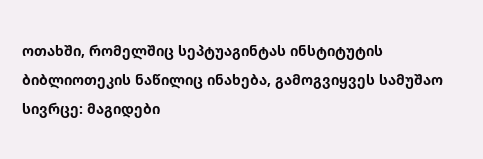ოთახში, რომელშიც სეპტუაგინტას ინსტიტუტის ბიბლიოთეკის ნაწილიც ინახება, გამოგვიყვეს სამუშაო სივრცე: მაგიდები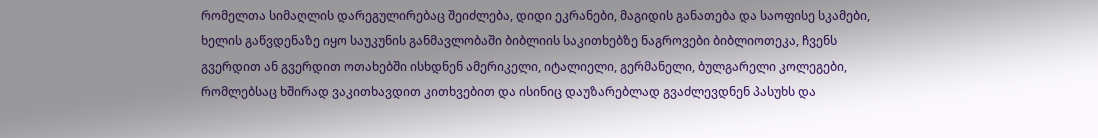რომელთა სიმაღლის დარეგულირებაც შეიძლება, დიდი ეკრანები, მაგიდის განათება და საოფისე სკამები, ხელის გაწვდენაზე იყო საუკუნის განმავლობაში ბიბლიის საკითხებზე ნაგროვები ბიბლიოთეკა, ჩვენს გვერდით ან გვერდით ოთახებში ისხდნენ ამერიკელი, იტალიელი, გერმანელი, ბულგარელი კოლეგები, რომლებსაც ხშირად ვაკითხავდით კითხვებით და ისინიც დაუზარებლად გვაძლევდნენ პასუხს და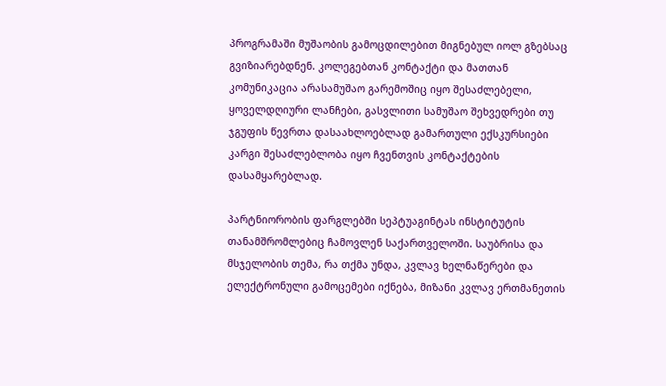პროგრამაში მუშაობის გამოცდილებით მიგნებულ იოლ გზებსაც გვიზიარებდნენ. კოლეგებთან კონტაქტი და მათთან კომუნიკაცია არასამუშაო გარემოშიც იყო შესაძლებელი, ყოველდღიური ლანჩები, გასვლითი სამუშაო შეხვედრები თუ ჯგუფის წევრთა დასაახლოებლად გამართული ექსკურსიები კარგი შესაძლებლობა იყო ჩვენთვის კონტაქტების დასამყარებლად.

პარტნიორობის ფარგლებში სეპტუაგინტას ინსტიტუტის თანამშრომლებიც ჩამოვლენ საქართველოში. საუბრისა და მსჯელობის თემა, რა თქმა უნდა, კვლავ ხელნაწერები და ელექტრონული გამოცემები იქნება, მიზანი კვლავ ერთმანეთის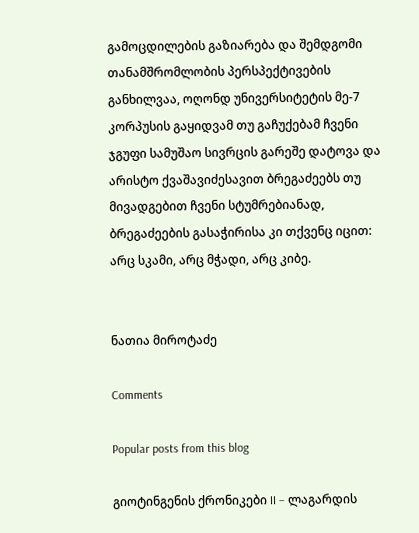გამოცდილების გაზიარება და შემდგომი თანამშრომლობის პერსპექტივების განხილვაა, ოღონდ უნივერსიტეტის მე-7 კორპუსის გაყიდვამ თუ გაჩუქებამ ჩვენი ჯგუფი სამუშაო სივრცის გარეშე დატოვა და არისტო ქვაშავიძესავით ბრეგაძეებს თუ მივადგებით ჩვენი სტუმრებიანად, ბრეგაძეების გასაჭირისა კი თქვენც იცით: არც სკამი, არც მჭადი, არც კიბე.


ნათია მიროტაძე

Comments

Popular posts from this blog

გიოტინგენის ქრონიკები II – ლაგარდის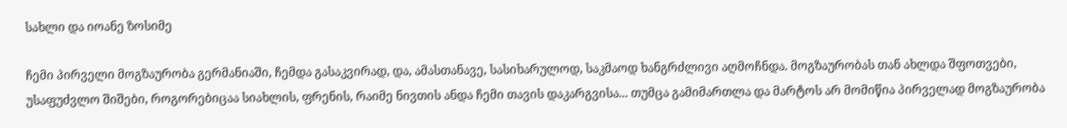სახლი და იოანე ზოსიმე

ჩემი პირველი მოგზაურობა გერმანიაში, ჩემდა გასაკვირად, და, ამასთანავე, სასიხარულოდ, საკმაოდ ხანგრძლივი აღმოჩნდა. მოგზაურობას თან ახლდა შფოთვები, უსაფუძვლო შიშები, როგორებიცაა სიახლის, ფრენის, რაიმე ნივთის ანდა ჩემი თავის დაკარგვისა... თუმცა გამიმართლა და მარტოს არ მომიწია პირველად მოგზაურობა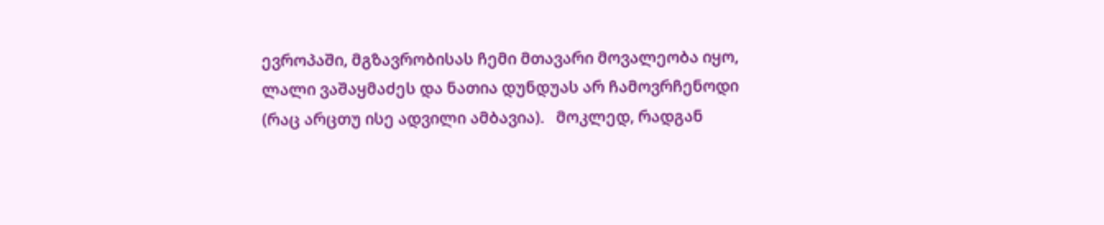ევროპაში, მგზავრობისას ჩემი მთავარი მოვალეობა იყო, ლალი ვაშაყმაძეს და ნათია დუნდუას არ ჩამოვრჩენოდი (რაც არცთუ ისე ადვილი ამბავია).   მოკლედ, რადგან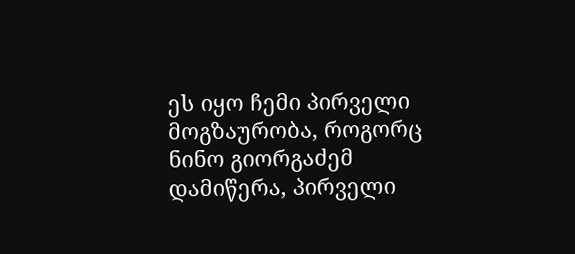ეს იყო ჩემი პირველი მოგზაურობა, როგორც ნინო გიორგაძემ დამიწერა, პირველი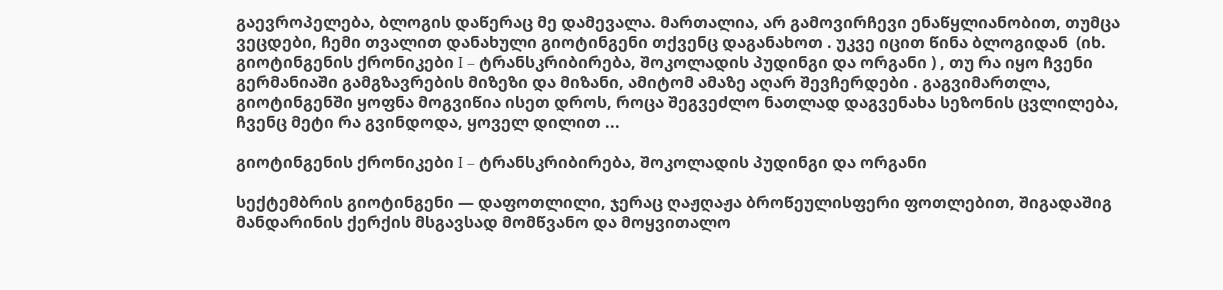გაევროპელება, ბლოგის დაწერაც მე დამევალა. მართალია, არ გამოვირჩევი ენაწყლიანობით, თუმცა ვეცდები, ჩემი თვალით დანახული გიოტინგენი თქვენც დაგანახოთ . უკვე იცით წინა ბლოგიდან  (იხ. გიოტინგენის ქრონიკები I – ტრანსკრიბირება, შოკოლადის პუდინგი და ორგანი ) , თუ რა იყო ჩვენი გერმანიაში გამგზავრების მიზეზი და მიზანი, ამიტომ ამაზე აღარ შევჩერდები . გაგვიმართლა, გიოტინგენში ყოფნა მოგვიწია ისეთ დროს, როცა შეგვეძლო ნათლად დაგვენახა სეზონის ცვლილება, ჩვენც მეტი რა გვინდოდა, ყოველ დილით ...

გიოტინგენის ქრონიკები I – ტრანსკრიბირება, შოკოლადის პუდინგი და ორგანი

სექტემბრის გიოტინგენი — დაფოთლილი, ჯერაც ღაჟღაჟა ბროწეულისფერი ფოთლებით, შიგადაშიგ მანდარინის ქერქის მსგავსად მომწვანო და მოყვითალო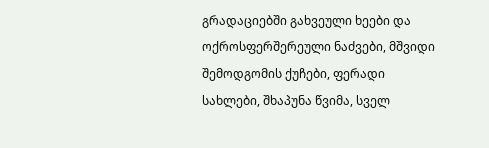გრადაციებში გახვეული ხეები და ოქროსფერშერეული ნაძვები, მშვიდი შემოდგომის ქუჩები, ფერადი სახლები, შხაპუნა წვიმა, სველ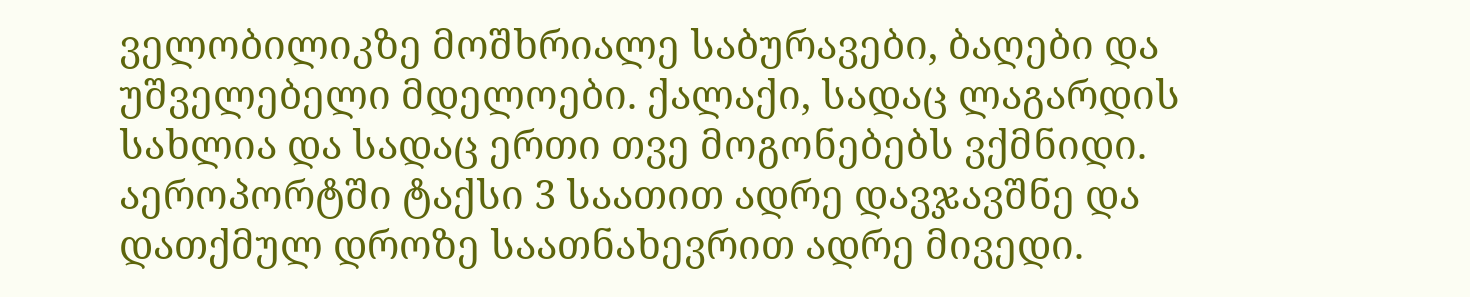ველობილიკზე მოშხრიალე საბურავები, ბაღები და უშველებელი მდელოები. ქალაქი, სადაც ლაგარდის სახლია და სადაც ერთი თვე მოგონებებს ვქმნიდი.  აეროპორტში ტაქსი 3 საათით ადრე დავჯავშნე და დათქმულ დროზე საათნახევრით ადრე მივედი.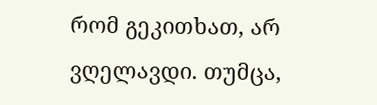რომ გეკითხათ, არ ვღელავდი. თუმცა,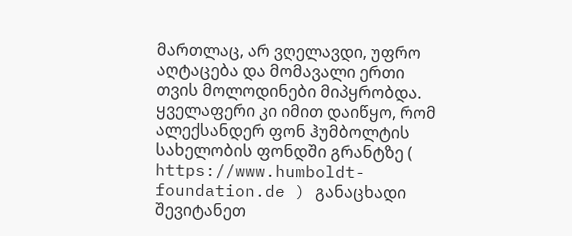მართლაც, არ ვღელავდი, უფრო აღტაცება და მომავალი ერთი თვის მოლოდინები მიპყრობდა.  ყველაფერი კი იმით დაიწყო, რომ ალექსანდერ ფონ ჰუმბოლტის სახელობის ფონდში გრანტზე ( https://www.humboldt-foundation.de ) განაცხადი შევიტანეთ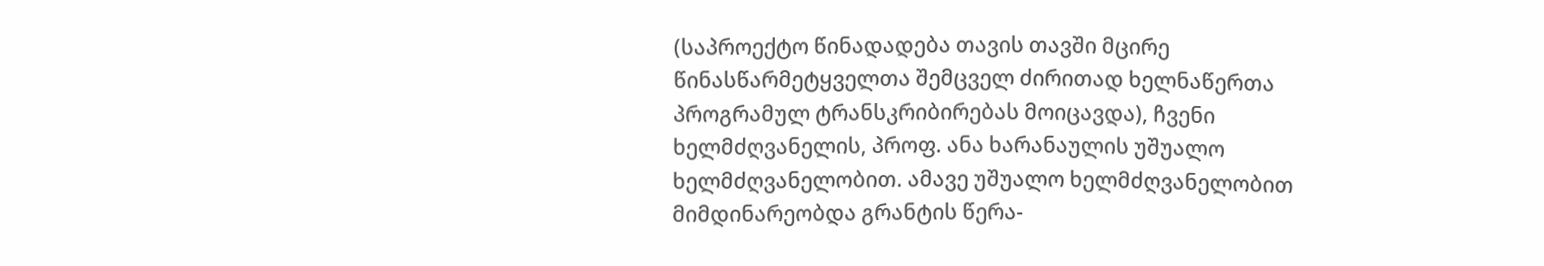(საპროექტო წინადადება თავის თავში მცირე წინასწარმეტყველთა შემცველ ძირითად ხელნაწერთა პროგრამულ ტრანსკრიბირებას მოიცავდა), ჩვენი ხელმძღვანელის, პროფ. ანა ხარანაულის უშუალო ხელმძღვანელობით. ამავე უშუალო ხელმძღვანელობით მიმდინარეობდა გრანტის წერა-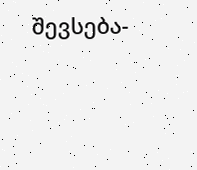შევსება-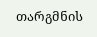თარგმნის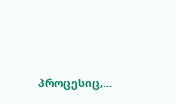პროცესიც,...